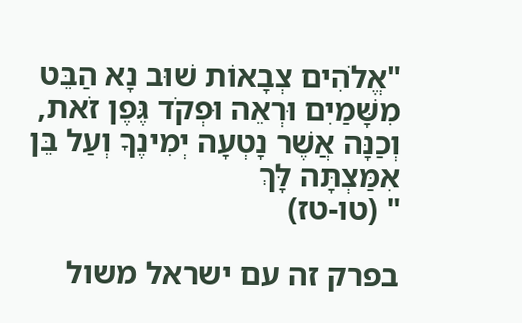"אֱלֹהִים צְבָאוֹת שׁוּב נָא הַבֵּט מִשָּׁמַיִם וּרְאֵה וּפְקֹד גֶּפֶן זֹאת,
וְכַנָּה אֲשֶׁר נָטְעָה יְמִינֶךָ וְעַל בֵּן אִמַּצְתָּה לָּךְ
" (טו-טז)

בפרק זה עם ישראל משול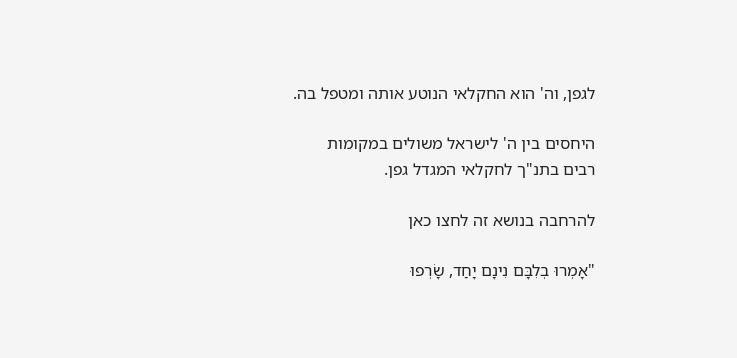לגפן, וה' הוא החקלאי הנוטע אותה ומטפל בה.

היחסים בין ה' לישראל משולים במקומות רבים בתנ"ך לחקלאי המגדל גפן.

להרחבה בנושא זה לחצו כאן

"אָמְרוּ בְלִבָּם נִינָם יָחַד, שָׂרְפוּ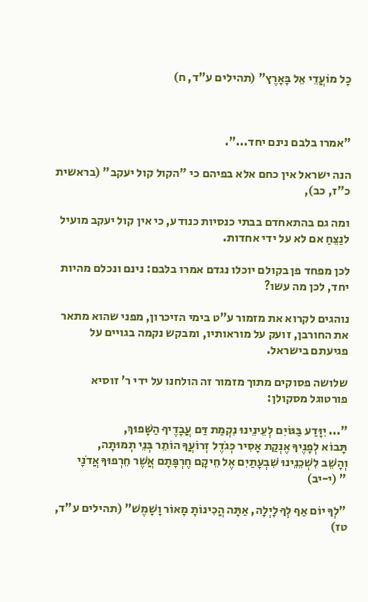כָל מוֹעֲדֵי אֵל בָּאָרֶץ" (תהילים ע"ד, ח)



"אמרו בלבם נינם יחד...".

הנה ישראל אין כחם אלא בפיהם כי "הקול קול יעקב" (בראשית כ"ז, כב),

ומה גם בהתאחדם בבתי כנסיות כנודע, כי אין קול יעקב מועיל לנַצֵחַ אם לא על ידי אחדות.

לכן מפחד פן בקולם יוכלו נגדם אמרו בלבם: נינם ונכלם מהיות יחד, לכן מה עשו?

נוהגים לקרוא את מזמור ע"ט בימי הזיכרון, מפני שהוא מתאר את החורבן, זועק על מוראותיו, ומבקש נקמה בגויים על פגיעתם בישראל.

שלושה פסוקים מתוך מזמור זה הולחנו על ידי ר' זוסיא פורטוגל מסקולן:

"... יִוָּדַע בַּגּוֹיִם לְעֵינֵינוּ נִקְמַת דַּם עֲבָדֶיךָ הַשָּׁפוּךְ,
תָּבוֹא לְפָנֶיךָ אֶנְקַת אָסִיר כְּגֹדֶל זְרוֹעֲךָ הוֹתֵר בְּנֵי תְמוּתָה,
וְהָשֵׁב לִשְׁכֵנֵינוּ שִׁבְעָתַיִם אֶל חֵיקָם חֶרְפָּתָם אֲשֶׁר חֵרְפוּךָ אֲדֹנָי
" (י-יב)

"לְךָ יוֹם אַף לְךָ לָיְלָה, אַתָּה הֲכִינוֹתָ מָאוֹר וָשָׁמֶשׁ" (תהילים ע"ד, טז)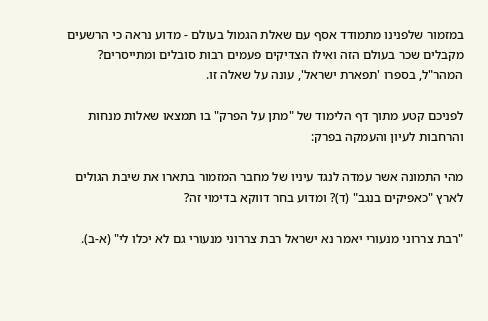במזמור שלפנינו מתמודד אסף עם שאלת הגמול בעולם - מדוע נראה כי הרשעים מקבלים שכר בעולם הזה ואילו הצדיקים פעמים רבות סובלים ומתייסרים? המהר"ל, בספרו 'תפארת ישראל', עונה על שאלה זו.

לפניכם קטע מתוך דף הלימוד של "מתן על הפרק" בו תמצאו שאלות מנחות והרחבות לעיון והעמקה בפרק:

מהי התמונה אשר עמדה לנגד עיניו של מחבר המזמור בתארו את שיבת הגולים לארץ "כאפיקים בנגב" (ד)? ומדוע בחר דווקא בדימוי זה?

"רבת צררוני מנעורי יאמר נא ישראל רבת צררוני מנעורי גם לא יכלו לי" (א-ב).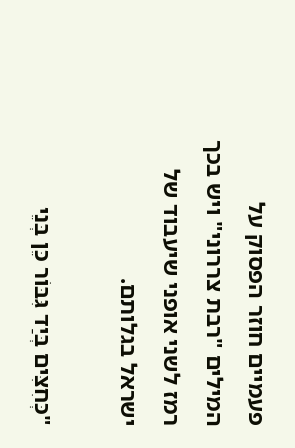פעמיים חוזר הפסוק על המילים "רבת צררוני" ויש בכך רמז לשני אופני שיעבוד של ישראל בגלותם.

"כְּחִצִּים בְּיַד גִּבּוֹר כֵּן בְּנֵי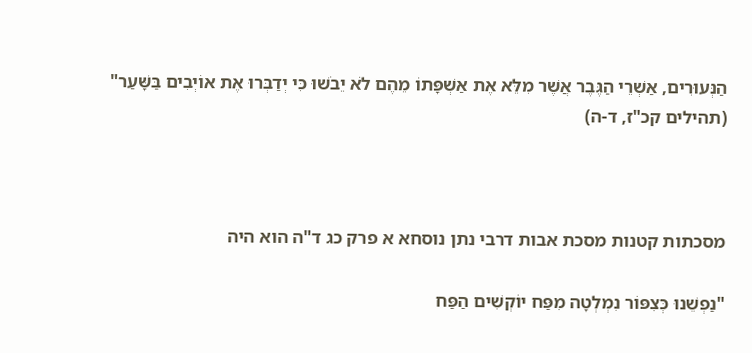הַנְּעוּרִים, אַשְׁרֵי הַגֶּבֶר אֲשֶׁר מִלֵּא אֶת אַשְׁפָּתוֹ מֵהֶם לֹא יֵבֹשׁוּ כִּי יְדַבְּרוּ אֶת אוֹיְבִים בַּשָּׁעַר" (תהילים קכ"ז, ד-ה)



מסכתות קטנות מסכת אבות דרבי נתן נוסחא א פרק כג ד"ה הוא היה

"נַפְשֵׁנוּ כְּצִפּוֹר נִמְלְטָה מִפַּח יוֹקְשִׁים הַפַּח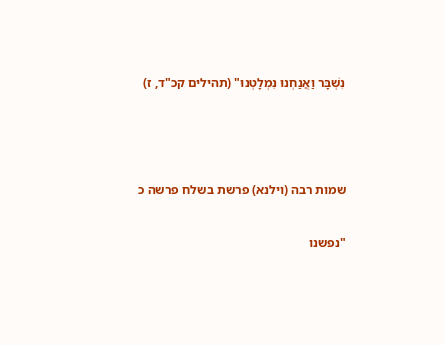נִשְׁבָּר וַאֲנַחְנוּ נִמְלָטְנוּ" (תהילים קכ"ד, ז)



שמות רבה (וילנא) פרשת בשלח פרשה כ

"נפשנו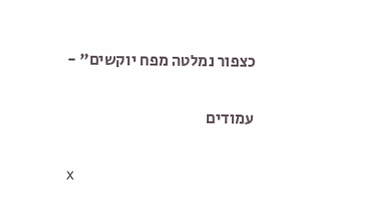כצפור נמלטה מפח יוקשים" -

עמודים

x